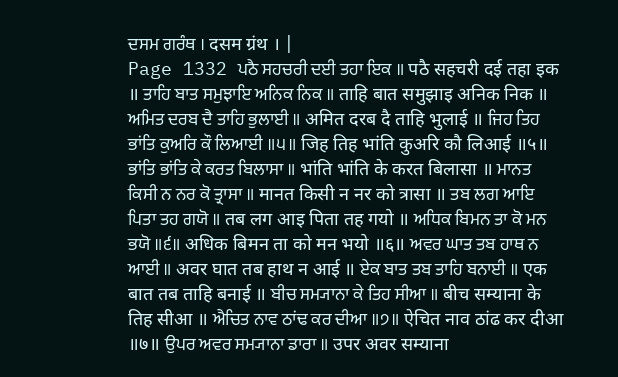ਦਸਮ ਗਰੰਥ । दसम ग्रंथ । |
Page 1332 ਪਠੈ ਸਹਚਰੀ ਦਈ ਤਹਾ ਇਕ ॥ पठै सहचरी दई तहा इक ॥ ਤਾਹਿ ਬਾਤ ਸਮੁਝਾਇ ਅਨਿਕ ਨਿਕ ॥ ताहि बात समुझाइ अनिक निक ॥ ਅਮਿਤ ਦਰਬ ਦੈ ਤਾਹਿ ਭੁਲਾਈ ॥ अमित दरब दै ताहि भुलाई ॥ ਜਿਹ ਤਿਹ ਭਾਂਤਿ ਕੁਅਰਿ ਕੌ ਲਿਆਈ ॥੫॥ जिह तिह भांति कुअरि कौ लिआई ॥५॥ ਭਾਂਤਿ ਭਾਂਤਿ ਕੇ ਕਰਤ ਬਿਲਾਸਾ ॥ भांति भांति के करत बिलासा ॥ ਮਾਨਤ ਕਿਸੀ ਨ ਨਰ ਕੋ ਤ੍ਰਾਸਾ ॥ मानत किसी न नर को त्रासा ॥ ਤਬ ਲਗ ਆਇ ਪਿਤਾ ਤਹ ਗਯੋ ॥ तब लग आइ पिता तह गयो ॥ ਅਧਿਕ ਬਿਮਨ ਤਾ ਕੋ ਮਨ ਭਯੋ ॥੬॥ अधिक बिमन ता को मन भयो ॥६॥ ਅਵਰ ਘਾਤ ਤਬ ਹਾਥ ਨ ਆਈ ॥ अवर घात तब हाथ न आई ॥ ਏਕ ਬਾਤ ਤਬ ਤਾਹਿ ਬਨਾਈ ॥ एक बात तब ताहि बनाई ॥ ਬੀਚ ਸਮ੍ਯਾਨਾ ਕੇ ਤਿਹ ਸੀਆ ॥ बीच सम्याना के तिह सीआ ॥ ਐਚਿਤ ਨਾਵ ਠਾਂਢ ਕਰ ਦੀਆ ॥੭॥ ऐचित नाव ठांढ कर दीआ ॥७॥ ਉਪਰ ਅਵਰ ਸਮ੍ਯਾਨਾ ਡਾਰਾ ॥ उपर अवर सम्याना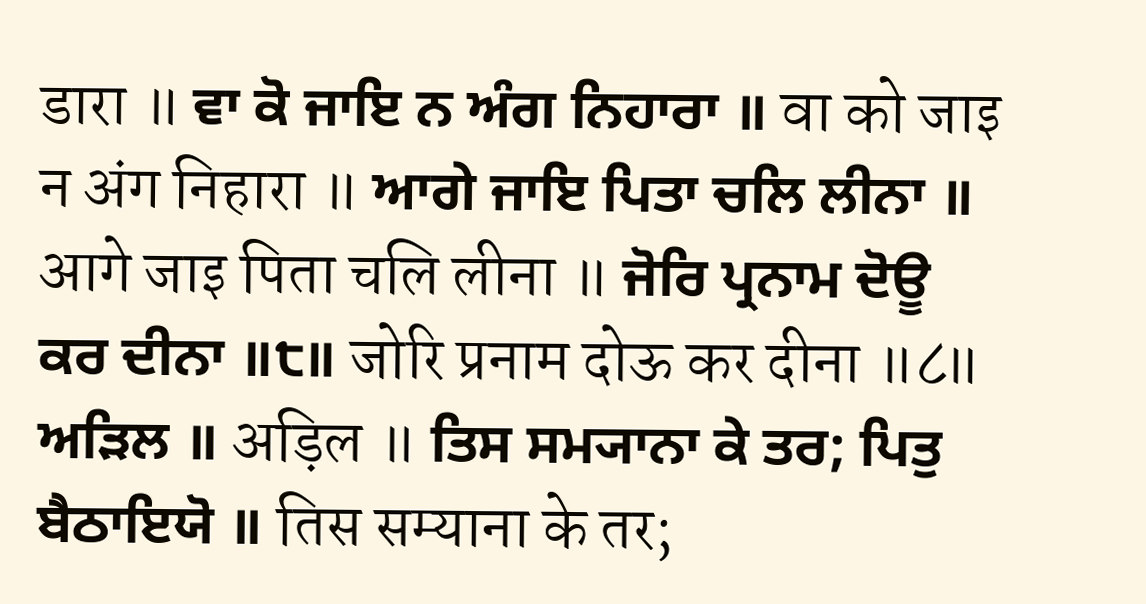डारा ॥ ਵਾ ਕੋ ਜਾਇ ਨ ਅੰਗ ਨਿਹਾਰਾ ॥ वा को जाइ न अंग निहारा ॥ ਆਗੇ ਜਾਇ ਪਿਤਾ ਚਲਿ ਲੀਨਾ ॥ आगे जाइ पिता चलि लीना ॥ ਜੋਰਿ ਪ੍ਰਨਾਮ ਦੋਊ ਕਰ ਦੀਨਾ ॥੮॥ जोरि प्रनाम दोऊ कर दीना ॥८॥ ਅੜਿਲ ॥ अड़िल ॥ ਤਿਸ ਸਮ੍ਯਾਨਾ ਕੇ ਤਰ; ਪਿਤੁ ਬੈਠਾਇਯੋ ॥ तिस सम्याना के तर;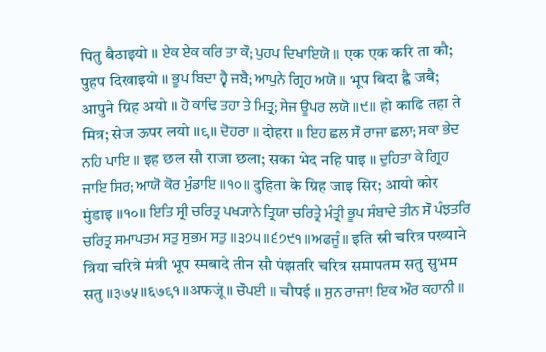पितु बैठाइयो ॥ ਏਕ ਏਕ ਕਰਿ ਤਾ ਕੌ; ਪੁਹਪ ਦਿਖਾਇਯੋ ॥ एक एक करि ता कौ; पुहप दिखाइयो ॥ ਭੂਪ ਬਿਦਾ ਹ੍ਵੈ ਜਬੈ; ਆਪੁਨੇ ਗ੍ਰਿਹ ਅਯੋ ॥ भूप बिदा ह्वै जबै; आपुने ग्रिह अयो ॥ ਹੋ ਕਾਢਿ ਤਹਾ ਤੇ ਮਿਤ੍ਰ; ਸੇਜ ਊਪਰ ਲਯੋ ॥੯॥ हो काढि तहा ते मित्र; सेज ऊपर लयो ॥९॥ ਦੋਹਰਾ ॥ दोहरा ॥ ਇਹ ਛਲ ਸੌ ਰਾਜਾ ਛਲਾ; ਸਕਾ ਭੇਦ ਨਹਿ ਪਾਇ ॥ इह छल सौ राजा छला; सका भेद नहि पाइ ॥ ਦੁਹਿਤਾ ਕੇ ਗ੍ਰਿਹ ਜਾਇ ਸਿਰ; ਆਯੋ ਕੋਰ ਮੁੰਡਾਇ ॥੧੦॥ दुहिता के ग्रिह जाइ सिर; आयो कोर मुंडाइ ॥१०॥ ਇਤਿ ਸ੍ਰੀ ਚਰਿਤ੍ਰ ਪਖ੍ਯਾਨੇ ਤ੍ਰਿਯਾ ਚਰਿਤ੍ਰੇ ਮੰਤ੍ਰੀ ਭੂਪ ਸੰਬਾਦੇ ਤੀਨ ਸੌ ਪੰਝਤਰਿ ਚਰਿਤ੍ਰ ਸਮਾਪਤਮ ਸਤੁ ਸੁਭਮ ਸਤੁ ॥੩੭੫॥੬੭੯੧॥ਅਫਜੂੰ॥ इति स्री चरित्र पख्याने त्रिया चरित्रे मंत्री भूप स्मबादे तीन सौ पंझतरि चरित्र समापतम सतु सुभम सतु ॥३७५॥६७९१॥अफजूं॥ ਚੌਪਈ ॥ चौपई ॥ ਸੁਨ ਰਾਜਾ! ਇਕ ਔਰ ਕਹਾਨੀ ॥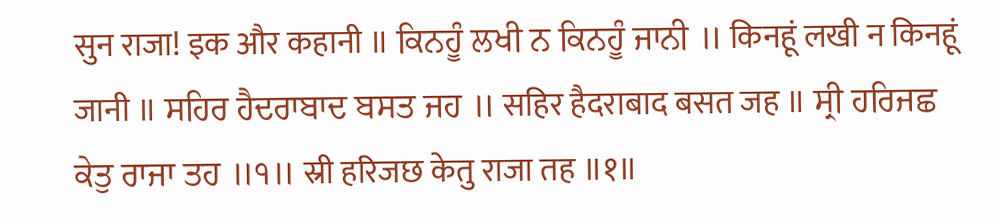सुन राजा! इक और कहानी ॥ ਕਿਨਹੂੰ ਲਖੀ ਨ ਕਿਨਹੂੰ ਜਾਨੀ ॥ किनहूं लखी न किनहूं जानी ॥ ਸਹਿਰ ਹੈਦਰਾਬਾਦ ਬਸਤ ਜਹ ॥ सहिर हैदराबाद बसत जह ॥ ਸ੍ਰੀ ਹਰਿਜਛ ਕੇਤੁ ਰਾਜਾ ਤਹ ॥੧॥ स्री हरिजछ केतु राजा तह ॥१॥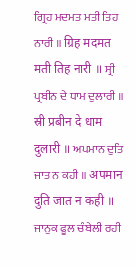ਗ੍ਰਿਹ ਮਦਮਤ ਮਤੀ ਤਿਹ ਨਾਰੀ ॥ ग्रिह मदमत मती तिह नारी ॥ ਸ੍ਰੀ ਪ੍ਰਬੀਨ ਦੇ ਧਾਮ ਦੁਲਾਰੀ ॥ स्री प्रबीन दे धाम दुलारी ॥ ਅਪਮਾਨ ਦੁਤਿ ਜਾਤ ਨ ਕਹੀ ॥ अपमान दुति जात न कही ॥ ਜਾਨੁਕ ਫੂਲ ਚੰਬੇਲੀ ਰਹੀ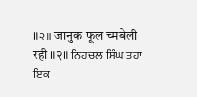॥੨॥ जानुक फूल च्मबेली रही ॥२॥ ਨਿਹਚਲ ਸਿੰਘ ਤਹਾ ਇਕ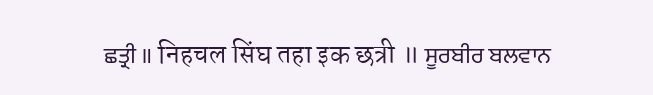ਛਤ੍ਰੀ ॥ निहचल सिंघ तहा इक छत्री ॥ ਸੂਰਬੀਰ ਬਲਵਾਨ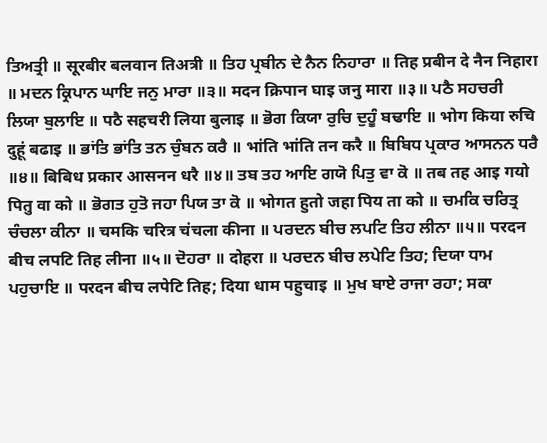ਤਿਅਤ੍ਰੀ ॥ सूरबीर बलवान तिअत्री ॥ ਤਿਹ ਪ੍ਰਬੀਨ ਦੇ ਨੈਨ ਨਿਹਾਰਾ ॥ तिह प्रबीन दे नैन निहारा ॥ ਮਦਨ ਕ੍ਰਿਪਾਨ ਘਾਇ ਜਨੁ ਮਾਰਾ ॥੩॥ मदन क्रिपान घाइ जनु मारा ॥३॥ ਪਠੈ ਸਹਚਰੀ ਲਿਯਾ ਬੁਲਾਇ ॥ पठै सहचरी लिया बुलाइ ॥ ਭੋਗ ਕਿਯਾ ਰੁਚਿ ਦੁਹੂੰ ਬਢਾਇ ॥ भोग किया रुचि दुहूं बढाइ ॥ ਭਾਂਤਿ ਭਾਂਤਿ ਤਨ ਚੁੰਬਨ ਕਰੈ ॥ भांति भांति तन करै ॥ ਬਿਬਿਧ ਪ੍ਰਕਾਰ ਆਸਨਨ ਧਰੈ ॥੪॥ बिबिध प्रकार आसनन धरै ॥४॥ ਤਬ ਤਹ ਆਇ ਗਯੋ ਪਿਤੁ ਵਾ ਕੋ ॥ तब तह आइ गयो पितु वा को ॥ ਭੋਗਤ ਹੁਤੋ ਜਹਾ ਪਿਯ ਤਾ ਕੋ ॥ भोगत हुतो जहा पिय ता को ॥ ਚਮਕਿ ਚਰਿਤ੍ਰ ਚੰਚਲਾ ਕੀਨਾ ॥ चमकि चरित्र चंचला कीना ॥ ਪਰਦਨ ਬੀਚ ਲਪਟਿ ਤਿਹ ਲੀਨਾ ॥੫॥ परदन बीच लपटि तिह लीना ॥५॥ ਦੋਹਰਾ ॥ दोहरा ॥ ਪਰਦਨ ਬੀਚ ਲਪੇਟਿ ਤਿਹ; ਦਿਯਾ ਧਾਮ ਪਹੁਚਾਇ ॥ परदन बीच लपेटि तिह; दिया धाम पहुचाइ ॥ ਮੁਖ ਬਾਏ ਰਾਜਾ ਰਹਾ; ਸਕਾ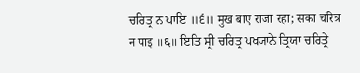ਚਰਿਤ੍ਰ ਨ ਪਾਇ ॥੬॥ मुख बाए राजा रहा; सका चरित्र न पाइ ॥६॥ ਇਤਿ ਸ੍ਰੀ ਚਰਿਤ੍ਰ ਪਖ੍ਯਾਨੇ ਤ੍ਰਿਯਾ ਚਰਿਤ੍ਰੇ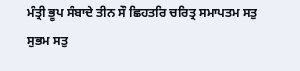ਮੰਤ੍ਰੀ ਭੂਪ ਸੰਬਾਦੇ ਤੀਨ ਸੌ ਛਿਹਤਰਿ ਚਰਿਤ੍ਰ ਸਮਾਪਤਮ ਸਤੁ ਸੁਭਮ ਸਤੁ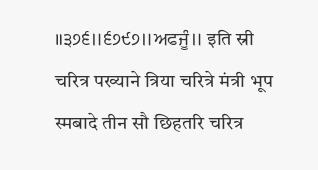॥੩੭੬॥੬੭੯੭॥ਅਫਜੂੰ॥ इति स्री चरित्र पख्याने त्रिया चरित्रे मंत्री भूप स्मबादे तीन सौ छिहतरि चरित्र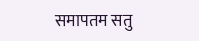समापतम सतु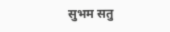सुभम सतु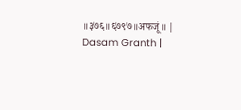॥३७६॥६७९७॥अफजूं॥ |
Dasam Granth |